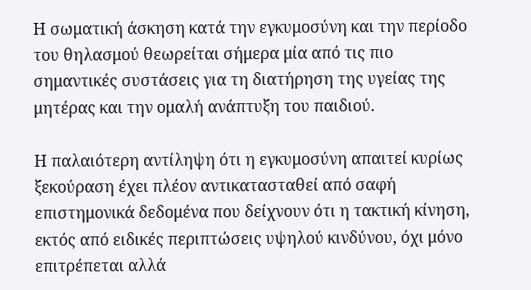Η σωματική άσκηση κατά την εγκυμοσύνη και την περίοδο του θηλασμού θεωρείται σήμερα μία από τις πιο σημαντικές συστάσεις για τη διατήρηση της υγείας της μητέρας και την ομαλή ανάπτυξη του παιδιού.

Η παλαιότερη αντίληψη ότι η εγκυμοσύνη απαιτεί κυρίως ξεκούραση έχει πλέον αντικατασταθεί από σαφή επιστημονικά δεδομένα που δείχνουν ότι η τακτική κίνηση, εκτός από ειδικές περιπτώσεις υψηλού κινδύνου, όχι μόνο επιτρέπεται αλλά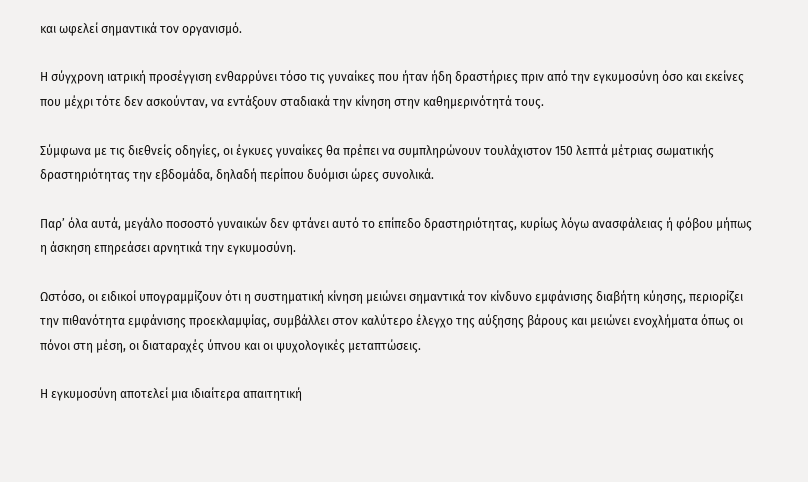και ωφελεί σημαντικά τον οργανισμό.

Η σύγχρονη ιατρική προσέγγιση ενθαρρύνει τόσο τις γυναίκες που ήταν ήδη δραστήριες πριν από την εγκυμοσύνη όσο και εκείνες που μέχρι τότε δεν ασκούνταν, να εντάξουν σταδιακά την κίνηση στην καθημερινότητά τους.

Σύμφωνα με τις διεθνείς οδηγίες, οι έγκυες γυναίκες θα πρέπει να συμπληρώνουν τουλάχιστον 150 λεπτά μέτριας σωματικής δραστηριότητας την εβδομάδα, δηλαδή περίπου δυόμισι ώρες συνολικά.

Παρ’ όλα αυτά, μεγάλο ποσοστό γυναικών δεν φτάνει αυτό το επίπεδο δραστηριότητας, κυρίως λόγω ανασφάλειας ή φόβου μήπως η άσκηση επηρεάσει αρνητικά την εγκυμοσύνη.

Ωστόσο, οι ειδικοί υπογραμμίζουν ότι η συστηματική κίνηση μειώνει σημαντικά τον κίνδυνο εμφάνισης διαβήτη κύησης, περιορίζει την πιθανότητα εμφάνισης προεκλαμψίας, συμβάλλει στον καλύτερο έλεγχο της αύξησης βάρους και μειώνει ενοχλήματα όπως οι πόνοι στη μέση, οι διαταραχές ύπνου και οι ψυχολογικές μεταπτώσεις.

Η εγκυμοσύνη αποτελεί μια ιδιαίτερα απαιτητική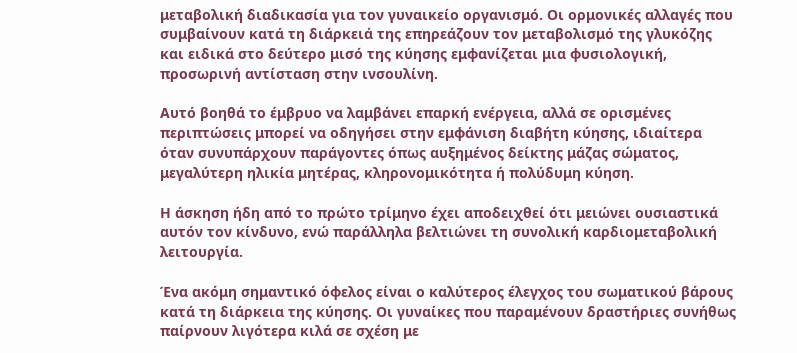μεταβολική διαδικασία για τον γυναικείο οργανισμό. Οι ορμονικές αλλαγές που συμβαίνουν κατά τη διάρκειά της επηρεάζουν τον μεταβολισμό της γλυκόζης και ειδικά στο δεύτερο μισό της κύησης εμφανίζεται μια φυσιολογική, προσωρινή αντίσταση στην ινσουλίνη.

Αυτό βοηθά το έμβρυο να λαμβάνει επαρκή ενέργεια, αλλά σε ορισμένες περιπτώσεις μπορεί να οδηγήσει στην εμφάνιση διαβήτη κύησης, ιδιαίτερα όταν συνυπάρχουν παράγοντες όπως αυξημένος δείκτης μάζας σώματος, μεγαλύτερη ηλικία μητέρας, κληρονομικότητα ή πολύδυμη κύηση.

Η άσκηση ήδη από το πρώτο τρίμηνο έχει αποδειχθεί ότι μειώνει ουσιαστικά αυτόν τον κίνδυνο, ενώ παράλληλα βελτιώνει τη συνολική καρδιομεταβολική λειτουργία.

Ένα ακόμη σημαντικό όφελος είναι ο καλύτερος έλεγχος του σωματικού βάρους κατά τη διάρκεια της κύησης. Οι γυναίκες που παραμένουν δραστήριες συνήθως παίρνουν λιγότερα κιλά σε σχέση με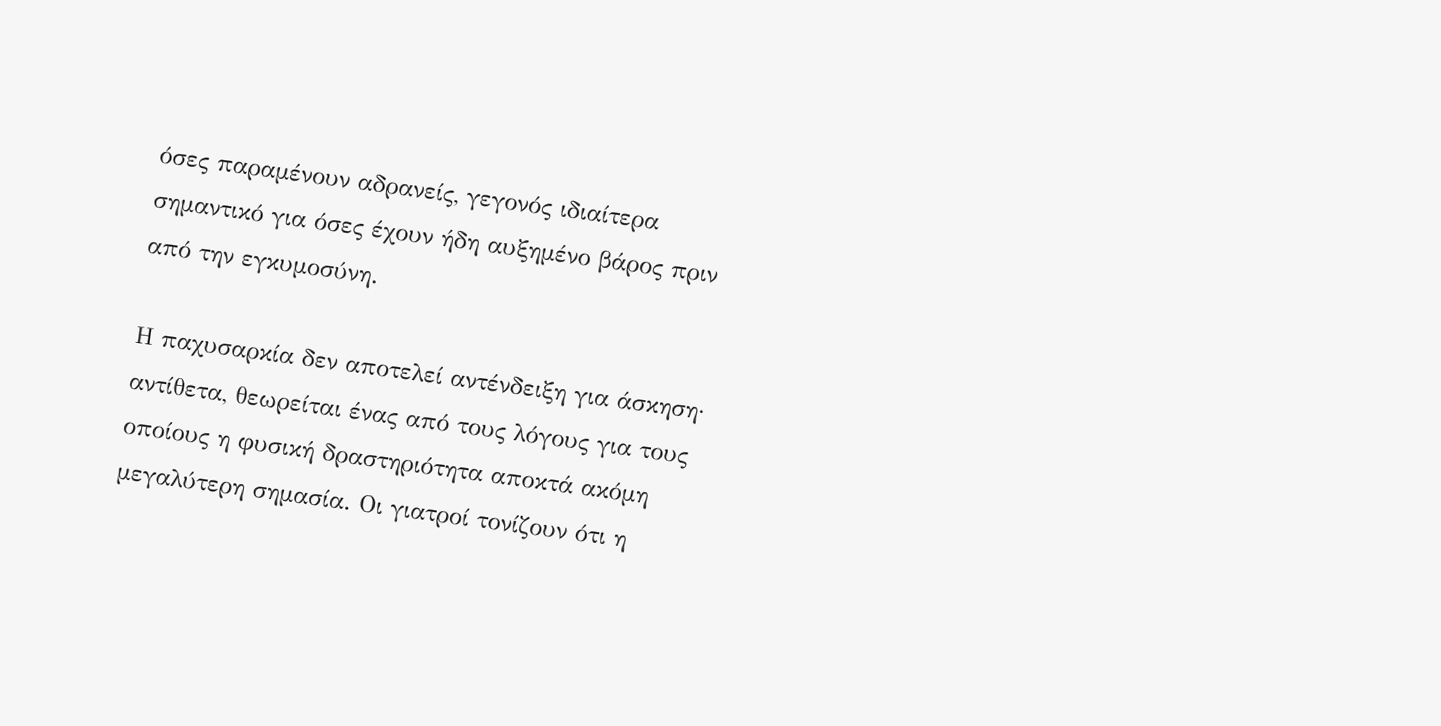όσες παραμένουν αδρανείς, γεγονός ιδιαίτερα σημαντικό για όσες έχουν ήδη αυξημένο βάρος πριν από την εγκυμοσύνη.

Η παχυσαρκία δεν αποτελεί αντένδειξη για άσκηση· αντίθετα, θεωρείται ένας από τους λόγους για τους οποίους η φυσική δραστηριότητα αποκτά ακόμη μεγαλύτερη σημασία. Οι γιατροί τονίζουν ότι η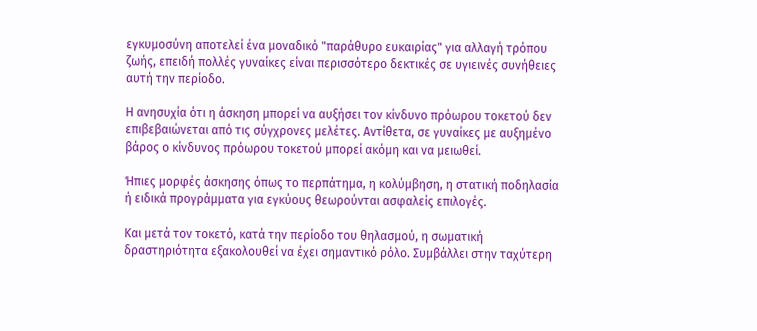εγκυμοσύνη αποτελεί ένα μοναδικό "παράθυρο ευκαιρίας" για αλλαγή τρόπου ζωής, επειδή πολλές γυναίκες είναι περισσότερο δεκτικές σε υγιεινές συνήθειες αυτή την περίοδο.

Η ανησυχία ότι η άσκηση μπορεί να αυξήσει τον κίνδυνο πρόωρου τοκετού δεν επιβεβαιώνεται από τις σύγχρονες μελέτες. Αντίθετα, σε γυναίκες με αυξημένο βάρος ο κίνδυνος πρόωρου τοκετού μπορεί ακόμη και να μειωθεί.

Ήπιες μορφές άσκησης όπως το περπάτημα, η κολύμβηση, η στατική ποδηλασία ή ειδικά προγράμματα για εγκύους θεωρούνται ασφαλείς επιλογές.

Και μετά τον τοκετό, κατά την περίοδο του θηλασμού, η σωματική δραστηριότητα εξακολουθεί να έχει σημαντικό ρόλο. Συμβάλλει στην ταχύτερη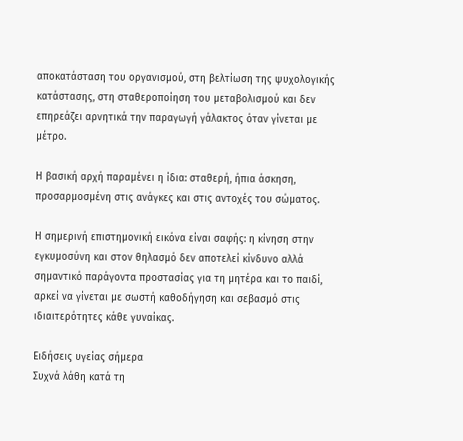αποκατάσταση του οργανισμού, στη βελτίωση της ψυχολογικής κατάστασης, στη σταθεροποίηση του μεταβολισμού και δεν επηρεάζει αρνητικά την παραγωγή γάλακτος όταν γίνεται με μέτρο.

Η βασική αρχή παραμένει η ίδια: σταθερή, ήπια άσκηση, προσαρμοσμένη στις ανάγκες και στις αντοχές του σώματος.

Η σημερινή επιστημονική εικόνα είναι σαφής: η κίνηση στην εγκυμοσύνη και στον θηλασμό δεν αποτελεί κίνδυνο αλλά σημαντικό παράγοντα προστασίας για τη μητέρα και το παιδί, αρκεί να γίνεται με σωστή καθοδήγηση και σεβασμό στις ιδιαιτερότητες κάθε γυναίκας.

Ειδήσεις υγείας σήμερα
Συχνά λάθη κατά τη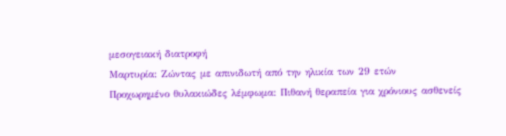μεσογειακή διατροφή
Μαρτυρία: Ζώντας με απινιδωτή από την ηλικία των 29 ετών
Προχωρημένο θυλακιώδες λέμφωμα: Πιθανή θεραπεία για χρόνιους ασθενείς